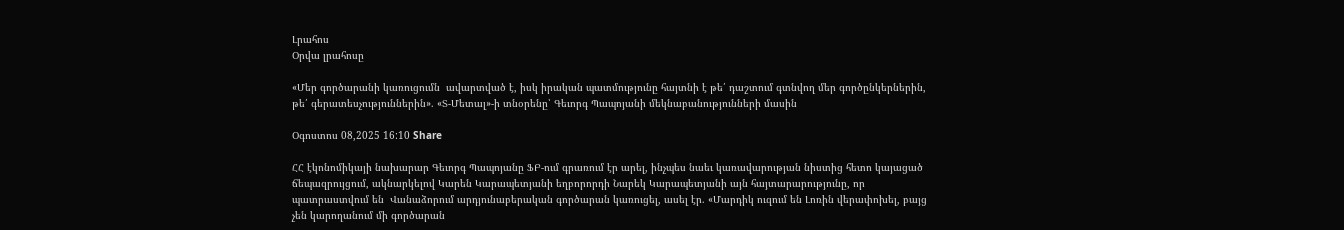Լրահոս
Օրվա լրահոսը

«Մեր գործարանի կառուցումն  ավարտված է, իսկ իրական պատմությունը հայտնի է թե՛ դաշտում գտնվող մեր գործընկերներին, թե՛ գերատեսչություններին». «Տ-Մետալ»-ի տնօրենը՝ Գեւորգ Պապոյանի մեկնաբանությունների մասին

Օգոստոս 08,2025 16:10 Share

ՀՀ էկոնոմիկայի նախարար Գեւորգ Պապոյանը ՖԲ-ում գրառում էր արել, ինչպես նաեւ կառավարության նիստից հետո կայացած ճեպազրույցում, ակնարկելով Կարեն Կարապետյանի եղբորորդի Նարեկ Կարապետյանի այն հայտարարությունը, որ պատրաստվում են  Վանաձորում արդյունաբերական գործարան կառուցել, ասել էր. «Մարդիկ ուզում են Լոռին վերափոխել, բայց չեն կարողանում մի գործարան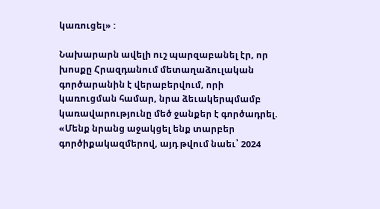կառուցել» :

Նախարարն ավելի ուշ պարզաբանել էր, որ խոսքը Հրազդանում մետաղաձուլական գործարանին է վերաբերվում, որի կառուցման համար, նրա ձեւակերպմամբ կառավարությունը մեծ ջանքեր է գործադրել. «Մենք նրանց աջակցել ենք տարբեր գործիքակազմերով, այդ թվում նաեւ՝ 2024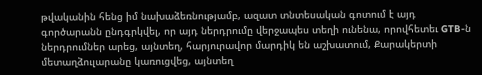թվականին հենց իմ նախաձեռնությամբ, ազատ տնտեսական գոտում է այդ գործարանն ընդգրկվել, որ այդ ներդրումը վերջապես տեղի ունենա, որովհետեւ GTB-ն ներդրումներ արեց, այնտեղ, հարյուրավոր մարդիկ են աշխատում, Քարակերտի մետաղձուլարանը կառուցվեց, այնտեղ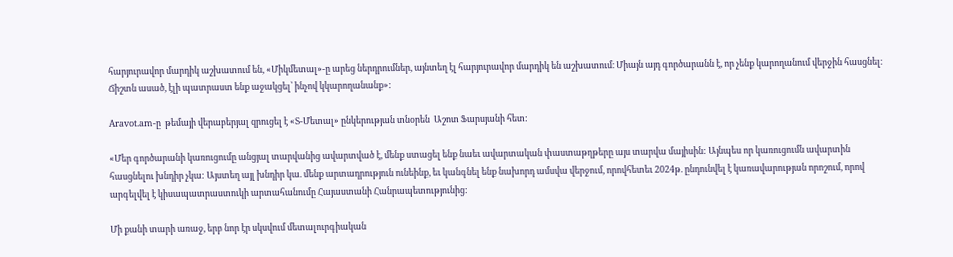հարյուրավոր մարդիկ աշխատում են, «Միկմետալ»-ը արեց ներդրումներ, այնտեղ էլ հարյուրավոր մարդիկ են աշխատում։ Միայն այդ գործարանն է, որ չենք կարողանում վերջին հասցնել։ Ճիշտն ասած, էլի պատրաստ ենք աջակցել՝ ինչով կկարողանանք»:

Aravot.am-ը  թեմայի վերաբերյալ զրուցել է «Տ-Մետալ» ընկերության տնօրեն  Աշոտ Ֆարսյանի հետ:

«Մեր գործարանի կառուցումը անցյալ տարվանից ավարտված է, մենք ստացել ենք նաեւ ավարտական փաստաթղթերը այս տարվա մայիսին: Այնպես որ կառուցումն ավարտին հասցնելու խնդիր չկա: Այստեղ այլ խնդիր կա. մենք արտադրություն ունեինք, եւ կանգնել ենք նախորդ ամսվա վերջում, որովհետեւ 2024թ. ընդունվել է կառավարության որոշում, որով արգելվել է կիսապատրաստուկի արտահանումը Հայաստանի Հանրապետությունից:

Մի քանի տարի առաջ, երբ նոր էր սկսվում մետալուրգիական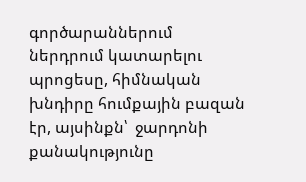գործարաններում ներդրում կատարելու պրոցեսը, հիմնական խնդիրը հումքային բազան էր, այսինքն՝  ջարդոնի քանակությունը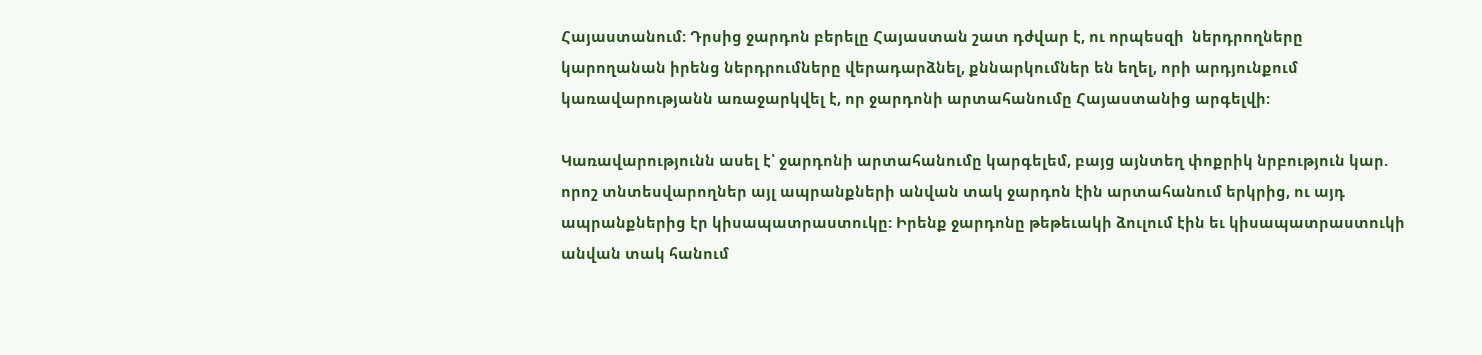Հայաստանում: Դրսից ջարդոն բերելը Հայաստան շատ դժվար է, ու որպեսզի  ներդրողները կարողանան իրենց ներդրումները վերադարձնել, քննարկումներ են եղել, որի արդյունքում կառավարությանն առաջարկվել է, որ ջարդոնի արտահանումը Հայաստանից արգելվի:

Կառավարությունն ասել է՝ ջարդոնի արտահանումը կարգելեմ, բայց այնտեղ փոքրիկ նրբություն կար. որոշ տնտեսվարողներ այլ ապրանքների անվան տակ ջարդոն էին արտահանում երկրից, ու այդ ապրանքներից էր կիսապատրաստուկը: Իրենք ջարդոնը թեթեւակի ձուլում էին եւ կիսապատրաստուկի անվան տակ հանում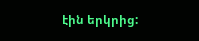էին երկրից: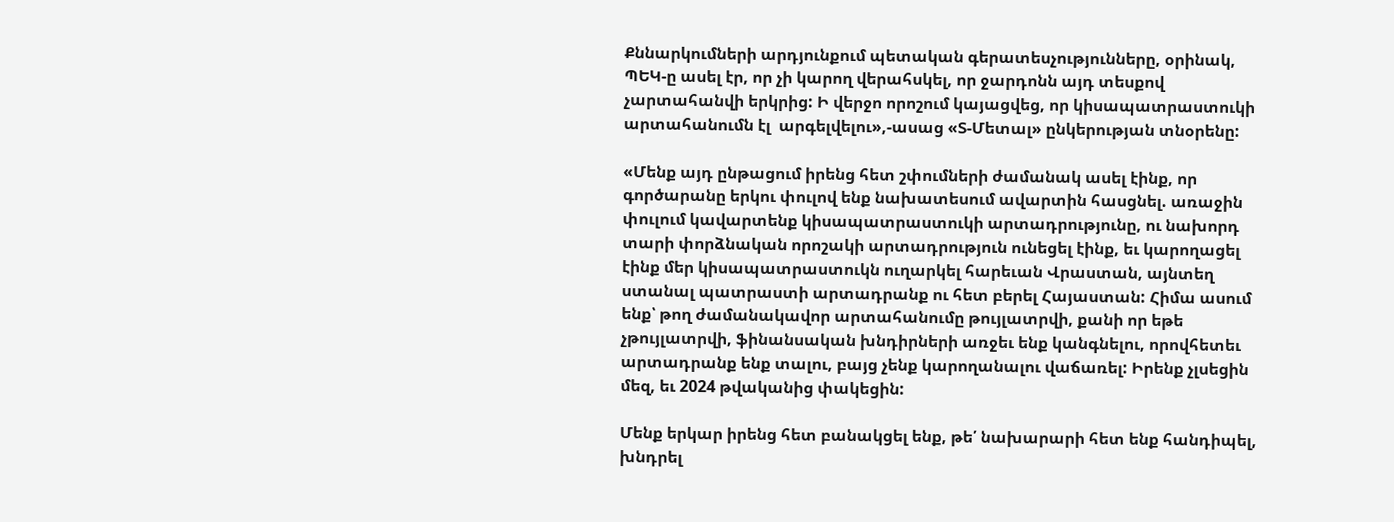Քննարկումների արդյունքում պետական գերատեսչությունները, օրինակ, ՊԵԿ-ը ասել էր, որ չի կարող վերահսկել, որ ջարդոնն այդ տեսքով չարտահանվի երկրից: Ի վերջո որոշում կայացվեց, որ կիսապատրաստուկի արտահանումն էլ  արգելվելու»,-ասաց «Տ-Մետալ» ընկերության տնօրենը:

«Մենք այդ ընթացում իրենց հետ շփումների ժամանակ ասել էինք, որ գործարանը երկու փուլով ենք նախատեսում ավարտին հասցնել. առաջին փուլում կավարտենք կիսապատրաստուկի արտադրությունը, ու նախորդ տարի փորձնական որոշակի արտադրություն ունեցել էինք, եւ կարողացել էինք մեր կիսապատրաստուկն ուղարկել հարեւան Վրաստան, այնտեղ ստանալ պատրաստի արտադրանք ու հետ բերել Հայաստան: Հիմա ասում ենք՝ թող ժամանակավոր արտահանումը թույլատրվի, քանի որ եթե չթույլատրվի, ֆինանսական խնդիրների առջեւ ենք կանգնելու, որովհետեւ արտադրանք ենք տալու, բայց չենք կարողանալու վաճառել: Իրենք չլսեցին մեզ, եւ 2024 թվականից փակեցին:

Մենք երկար իրենց հետ բանակցել ենք, թե՛ նախարարի հետ ենք հանդիպել, խնդրել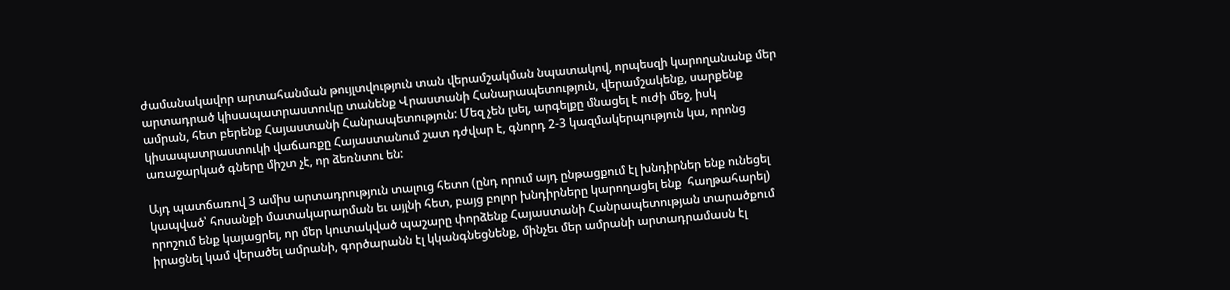ժամանակավոր արտահանման թույլտվություն տան վերամշակման նպատակով, որպեսզի կարողանանք մեր արտադրած կիսապատրաստուկը տանենք Վրաստանի Հանարապետություն, վերամշակենք, սարքենք ամրան, հետ բերենք Հայաստանի Հանրապետություն: Մեզ չեն լսել, արգելքը մնացել է ուժի մեջ, իսկ կիսապատրաստուկի վաճառքը Հայաստանում շատ դժվար է, գնորդ 2-3 կազմակերպություն կա, որոնց առաջարկած գները միշտ չէ, որ ձեռնտու են:

Այդ պատճառով 3 ամիս արտադրություն տալուց հետո (ընդ որում այդ ընթացքում էլ խնդիրներ ենք ունեցել կապված՝ հոսանքի մատակարարման եւ այլնի հետ, բայց բոլոր խնդիրները կարողացել ենք  հաղթահարել) որոշում ենք կայացրել, որ մեր կուտակված պաշարը փորձենք Հայաստանի Հանրապետության տարածքում իրացնել կամ վերածել ամրանի, գործարանն էլ կկանգնեցնենք, մինչեւ մեր ամրանի արտադրամասն էլ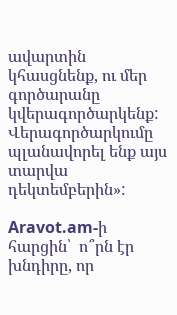ավարտին կհասցնենք, ու մեր գործարանը կվերագործարկենք: Վերագործարկումը պլանավորել ենք այս տարվա դեկտեմբերին»:

Aravot.am-ի հարցին՝  ո՞րն էր խնդիրը, որ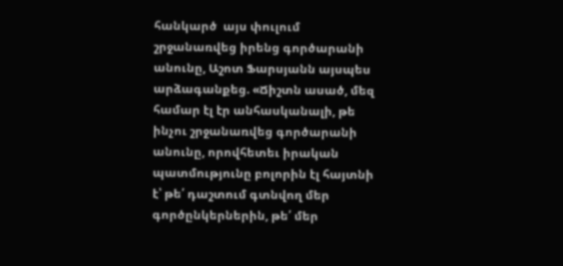հանկարծ  այս փուլում շրջանառվեց իրենց գործարանի անունը, Աշոտ Ֆարսյանն այսպես արձագանքեց. «Ճիշտն ասած, մեզ համար էլ էր անհասկանալի, թե ինչու շրջանառվեց գործարանի անունը, որովհետեւ իրական պատմությունը բոլորին էլ հայտնի է՝ թե՛ դաշտում գտնվող մեր գործընկերներին, թե՛ մեր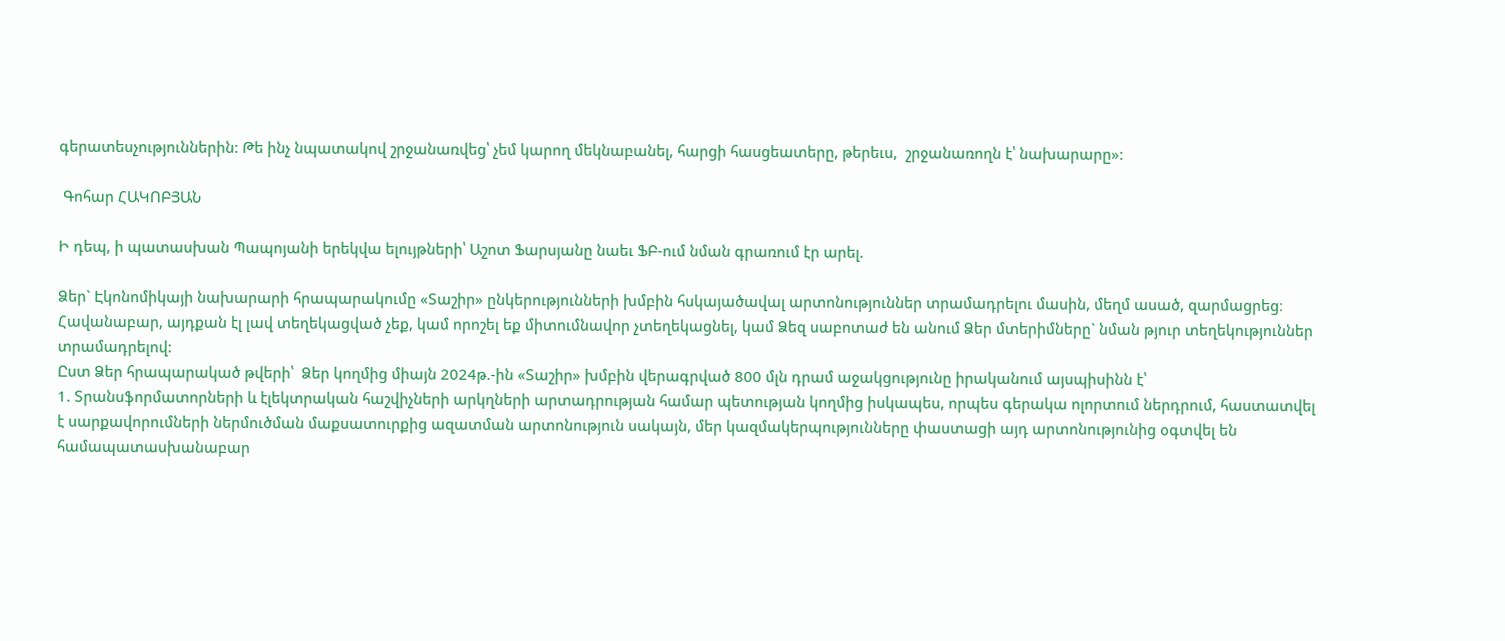գերատեսչություններին: Թե ինչ նպատակով շրջանառվեց՝ չեմ կարող մեկնաբանել, հարցի հասցեատերը, թերեւս,  շրջանառողն է՝ նախարարը»:

 Գոհար ՀԱԿՈԲՅԱՆ

Ի դեպ, ի պատասխան Պապոյանի երեկվա ելույթների՝ Աշոտ Ֆարսյանը նաեւ ՖԲ-ում նման գրառում էր արել.

Ձեր` Էկոնոմիկայի նախարարի հրապարակումը «Տաշիր» ընկերությունների խմբին հսկայածավալ արտոնություններ տրամադրելու մասին, մեղմ ասած, զարմացրեց։
Հավանաբար, այդքան էլ լավ տեղեկացված չեք, կամ որոշել եք միտումնավոր չտեղեկացնել, կամ Ձեզ սաբոտաժ են անում Ձեր մտերիմները` նման թյուր տեղեկություններ տրամադրելով:
Ըստ Ձեր հրապարակած թվերի՝  Ձեր կողմից միայն 2024թ.-ին «Տաշիր» խմբին վերագրված 800 մլն դրամ աջակցությունը իրականում այսպիսինն է՝
1. Տրանսֆորմատորների և էլեկտրական հաշվիչների արկղների արտադրության համար պետության կողմից իսկապես, որպես գերակա ոլորտում ներդրում, հաստատվել է սարքավորումների ներմուծման մաքսատուրքից ազատման արտոնություն սակայն, մեր կազմակերպությունները փաստացի այդ արտոնությունից օգտվել են համապատասխանաբար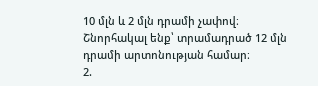10 մլն և 2 մլն դրամի չափով։
Շնորհակալ ենք՝ տրամադրած 12 մլն դրամի արտոնության համար։
2.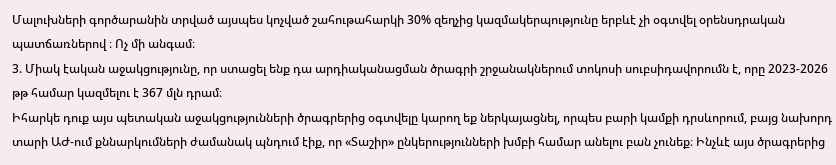Մալուխների գործարանին տրված այսպես կոչված շահութահարկի 30% զեղչից կազմակերպությունը երբևէ չի օգտվել օրենսդրական պատճառներով ։ Ոչ մի անգամ։
3. Միակ էական աջակցությունը, որ ստացել ենք դա արդիականացման ծրագրի շրջանակներում տոկոսի սուբսիդավորումն է, որը 2023-2026 թթ համար կազմելու է 367 մլն դրամ։
Իհարկե դուք այս պետական աջակցությունների ծրագրերից օգտվելը կարող եք ներկայացնել, որպես բարի կամքի դրսևորում, բայց նախորդ տարի ԱԺ-ում քննարկումների ժամանակ պնդում էիք, որ «Տաշիր» ընկերությունների խմբի համար անելու բան չունեք։ Ինչևէ այս ծրագրերից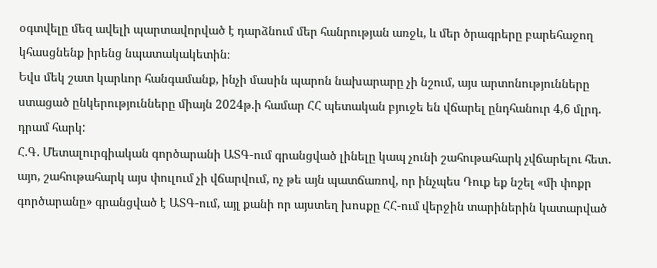օգտվելը մեզ ավելի պարտավորված է դարձնում մեր հանրության առջև, և մեր ծրագրերը բարեհաջող կհասցնենք իրենց նպատակակետին։
Եվս մեկ շատ կարևոր հանգամանք, ինչի մասին պարոն նախարարը չի նշում, այս արտոնությունները ստացած ընկերությունները միայն 2024թ.ի համար ՀՀ պետական բյուջե են վճարել ընդհանուր 4,6 մլրդ. դրամ հարկ:
Հ.Գ. Մետալուրգիական գործարանի ԱՏԳ-ում գրանցված լինելը կապ չունի շահութահարկ չվճարելու հետ․ այո, շահութահարկ այս փուլում չի վճարվում, ոչ թե այն պատճառով, որ ինչպես Դուք եք նշել «մի փոքր գործարանը» գրանցված է ԱՏԳ-ում, այլ քանի որ այստեղ խոսքը ՀՀ-ում վերջին տարիներին կատարված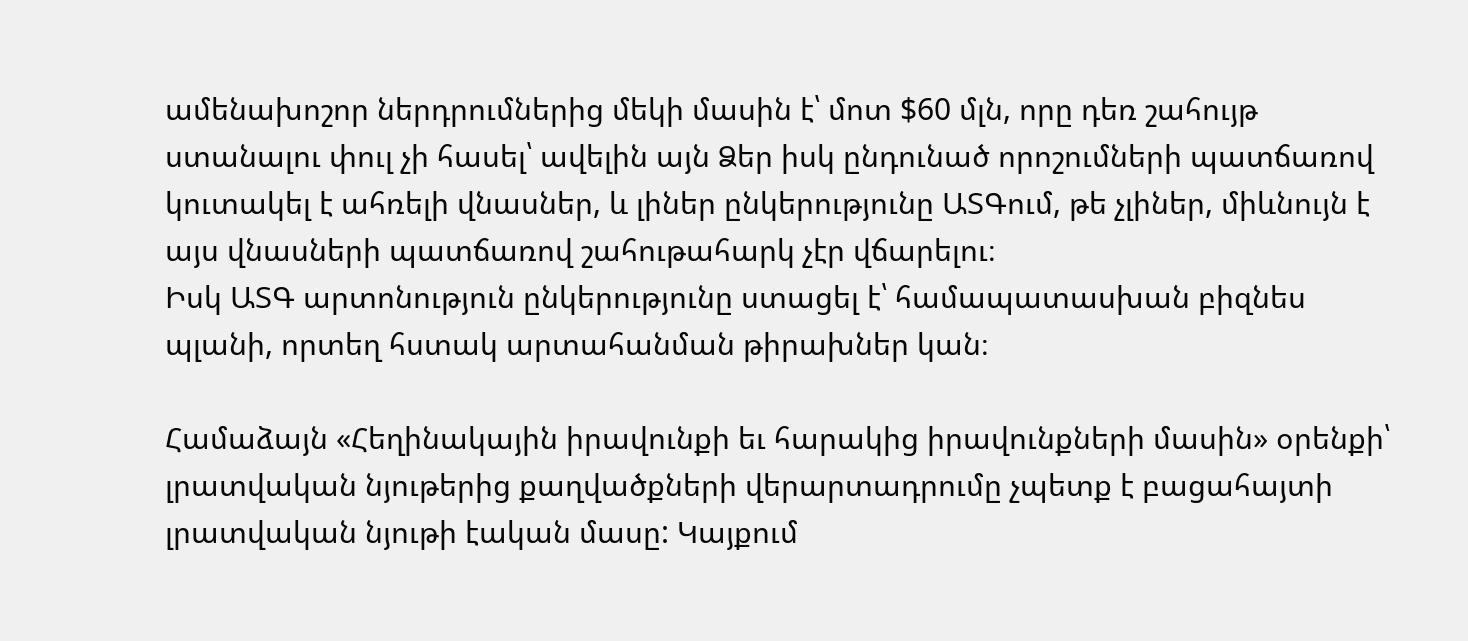ամենախոշոր ներդրումներից մեկի մասին է՝ մոտ $60 մլն, որը դեռ շահույթ ստանալու փուլ չի հասել՝ ավելին այն Ձեր իսկ ընդունած որոշումների պատճառով կուտակել է ահռելի վնասներ, և լիներ ընկերությունը ԱՏԳում, թե չլիներ, միևնույն է այս վնասների պատճառով շահութահարկ չէր վճարելու։
Իսկ ԱՏԳ արտոնություն ընկերությունը ստացել է՝ համապատասխան բիզնես պլանի, որտեղ հստակ արտահանման թիրախներ կան։

Համաձայն «Հեղինակային իրավունքի եւ հարակից իրավունքների մասին» օրենքի՝ լրատվական նյութերից քաղվածքների վերարտադրումը չպետք է բացահայտի լրատվական նյութի էական մասը: Կայքում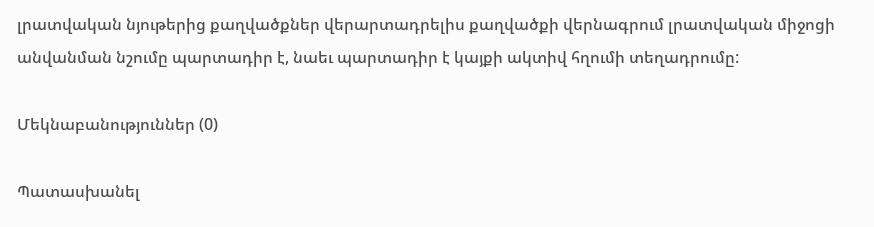լրատվական նյութերից քաղվածքներ վերարտադրելիս քաղվածքի վերնագրում լրատվական միջոցի անվանման նշումը պարտադիր է, նաեւ պարտադիր է կայքի ակտիվ հղումի տեղադրումը:

Մեկնաբանություններ (0)

Պատասխանել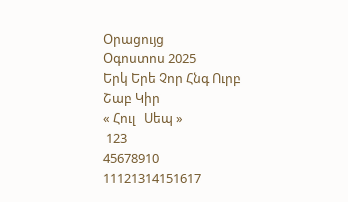Օրացույց
Օգոստոս 2025
Երկ Երե Չոր Հնգ Ուրբ Շաբ Կիր
« Հուլ   Սեպ »
 123
45678910
11121314151617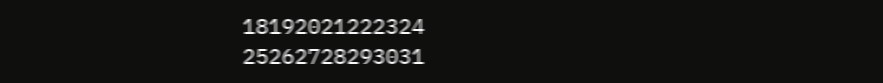18192021222324
25262728293031